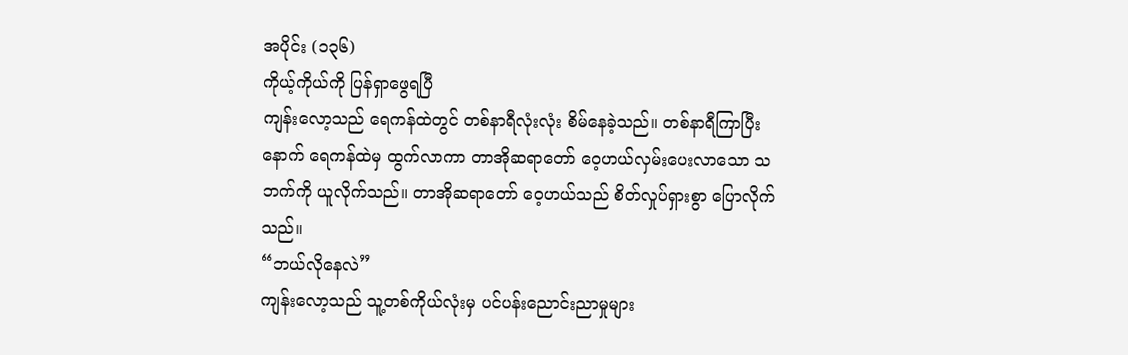အပိုင်း (၁၃၆)
ကိုယ့်ကိုယ်ကို ပြန်ရှာဖွေရပြီ
ကျန်းလော့သည် ရေကန်ထဲတွင် တစ်နာရီလုံးလုံး စိမ်နေခဲ့သည်။ တစ်နာရီကြာပြီးနောက် ရေကန်ထဲမှ ထွက်လာကာ တာအိုဆရာတော် ဝေ့ဟယ်လှမ်းပေးလာသော သဘက်ကို ယူလိုက်သည်။ တာအိုဆရာတော် ဝေ့ဟယ်သည် စိတ်လှုပ်ရှားစွာ ပြောလိုက်သည်။
“ဘယ်လိုနေလဲ”
ကျန်းလော့သည် သူ့တစ်ကိုယ်လုံးမှ ပင်ပန်းညောင်းညာမှုများ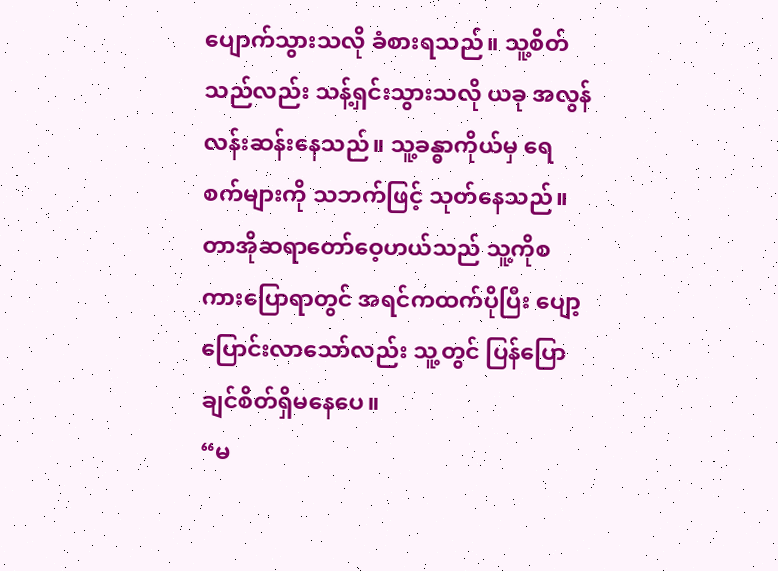ပျောက်သွားသလို ခံစားရသည်။ သူ့စိတ်သည်လည်း သန့်ရှင်းသွားသလို ယခု အလွန်လန်းဆန်းနေသည်။ သူ့ခန္ဓာကိုယ်မှ ရေစက်များကို သဘက်ဖြင့် သုတ်နေသည်။ တာအိုဆရာတော်ဝေ့ဟယ်သည် သူ့ကိုစကားပြောရာတွင် အရင်ကထက်ပိုပြီး ပျော့ပြောင်းလာသော်လည်း သူ့တွင် ပြန်ပြောချင်စိတ်ရှိမနေပေ။
“မ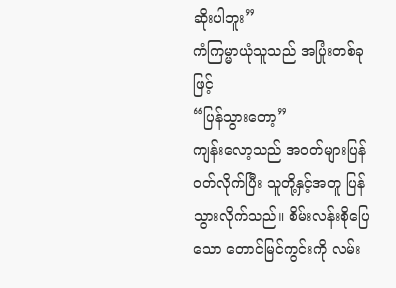ဆိုးပါဘူး”
ကံကြမ္မာယုံသူသည် အပြုံးတစ်ခုဖြင့်
“ပြန်သွားတော့”
ကျန်းလော့သည် အဝတ်များပြန်ဝတ်လိုက်ပြီး သူတို့နှင့်အတူ ပြန်သွားလိုက်သည်။ စိမ်းလန်းစိုပြေသော တောင်မြင်ကွင်းကို လမ်း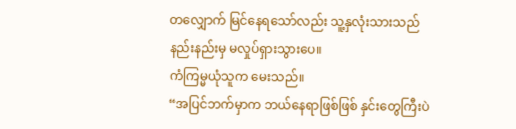တလျှောက် မြင်နေရသော်လည်း သူ့နှလုံးသားသည် နည်းနည်းမှ မလှုပ်ရှားသွားပေ။
ကံကြမ္မယုံသူက မေးသည်။
“အပြင်ဘက်မှာက ဘယ်နေရာဖြစ်ဖြစ် နှင်းတွေကြီးပဲ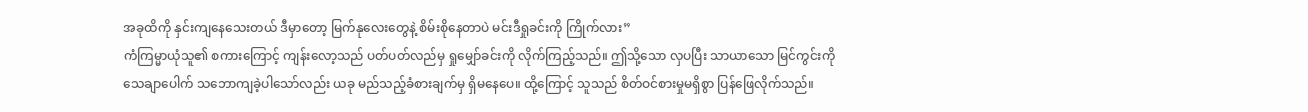အခုထိကို နှင်းကျနေသေးတယ် ဒီမှာတော့ မြက်နုလေးတွေနဲ့ စိမ်းစိုနေတာပဲ မင်းဒီရှုခင်းကို ကြိုက်လား”
ကံကြမ္မာယုံသူ၏ စကားကြောင့် ကျန်းလော့သည် ပတ်ပတ်လည်မှ ရှုမျှော်ခင်းကို လိုက်ကြည့်သည်။ ဤသို့သော လှပပြီး သာယာသော မြင်ကွင်းကို သေချာပေါက် သဘောကျခဲ့ပါသော်လည်း ယခု မည်သည့်ခံစားချက်မှ ရှိမနေပေ။ ထို့ကြောင့် သူသည် စိတ်ဝင်စားမှုမရှိစွာ ပြန်ဖြေလိုက်သည်။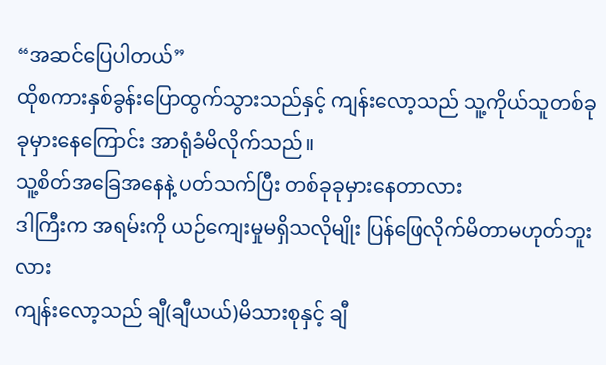“အဆင်ပြေပါတယ်”
ထိုစကားနှစ်ခွန်းပြောထွက်သွားသည်နှင့် ကျန်းလော့သည် သူ့ကိုယ်သူတစ်ခုခုမှားနေကြောင်း အာရုံခံမိလိုက်သည်။
သူ့စိတ်အခြေအနေနဲ့ ပတ်သက်ပြီး တစ်ခုခုမှားနေတာလား
ဒါကြီးက အရမ်းကို ယဉ်ကျေးမှုမရှိသလိုမျိုး ပြန်ဖြေလိုက်မိတာမဟုတ်ဘူးလား
ကျန်းလော့သည် ချီ(ချီယယ်)မိသားစုနှင့် ချီ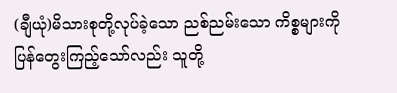(ချီယုံ)မိသားစုတို့လုပ်ခဲ့သော ညစ်ညမ်းသော ကိစ္စများကို ပြန်တွေးကြည့်သော်လည်း သူတို့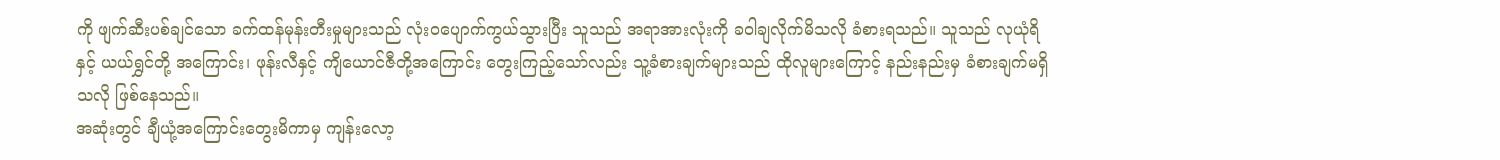ကို ဖျက်ဆီးပစ်ချင်သော ခက်ထန်မုန်းတီးမှုများသည် လုံးဝပျောက်ကွယ်သွားပြီး သူသည် အရာအားလုံးကို ခဝါချလိုက်မိသလို ခံစားရသည်။ သူသည် လုယုံရိနှင့် ယယ်ရွှင်တို့ အကြောင်း၊ ဖုန်းလီနှင့် ကျိယောင်ဇီတို့အကြောင်း တွေးကြည့်သော်လည်း သူ့ခံစားချက်များသည် ထိုလူများကြောင့် နည်းနည်းမှ ခံစားချက်မရှိသလို ဖြစ်နေသည်။
အဆုံးတွင် ချီယုံ့အကြောင်းတွေးမိကာမှ ကျန်းလော့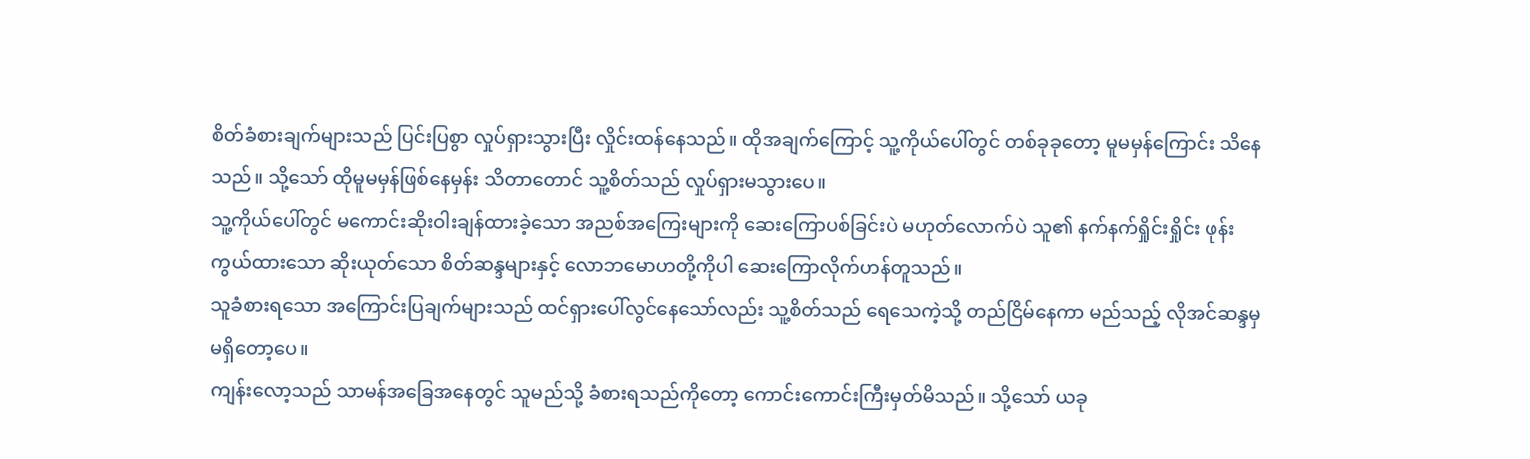စိတ်ခံစားချက်များသည် ပြင်းပြစွာ လှုပ်ရှားသွားပြီး လှိုင်းထန်နေသည်။ ထိုအချက်ကြောင့် သူ့ကိုယ်ပေါ်တွင် တစ်ခုခုတော့ မူမမှန်ကြောင်း သိနေသည်။ သို့သော် ထိုမူမမှန်ဖြစ်နေမှန်း သိတာတောင် သူ့စိတ်သည် လှုပ်ရှားမသွားပေ။
သူ့ကိုယ်ပေါ်တွင် မကောင်းဆိုးဝါးချန်ထားခဲ့သော အညစ်အကြေးများကို ဆေးကြောပစ်ခြင်းပဲ မဟုတ်လောက်ပဲ သူ၏ နက်နက်ရှိုင်းရှိုင်း ဖုန်းကွယ်ထားသော ဆိုးယုတ်သော စိတ်ဆန္ဒများနှင့် လောဘမောဟတို့ကိုပါ ဆေးကြောလိုက်ဟန်တူသည်။
သူခံစားရသော အကြောင်းပြချက်များသည် ထင်ရှားပေါ်လွင်နေသော်လည်း သူ့စိတ်သည် ရေသေကဲ့သို့ တည်ငြိမ်နေကာ မည်သည့် လိုအင်ဆန္ဒမှမရှိတော့ပေ။
ကျန်းလော့သည် သာမန်အခြေအနေတွင် သူမည်သို့ ခံစားရသည်ကိုတော့ ကောင်းကောင်းကြီးမှတ်မိသည်။ သို့သော် ယခု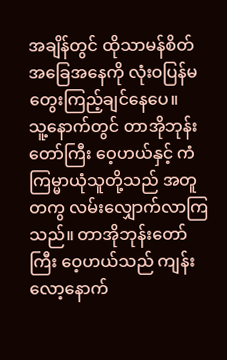အချိန်တွင် ထိုသာမန်စိတ်အခြေအနေကို လုံးဝပြန်မတွေးကြည့်ချင်နေပေ။
သူ့နောက်တွင် တာအိုဘုန်းတော်ကြီး ဝေ့ဟယ်နှင့် ကံကြမ္မာယုံသူတို့သည် အတူတကွ လမ်းလျှောက်လာကြသည်။ တာအိုဘုန်းတော်ကြီး ဝေ့ဟယ်သည် ကျန်းလော့နောက်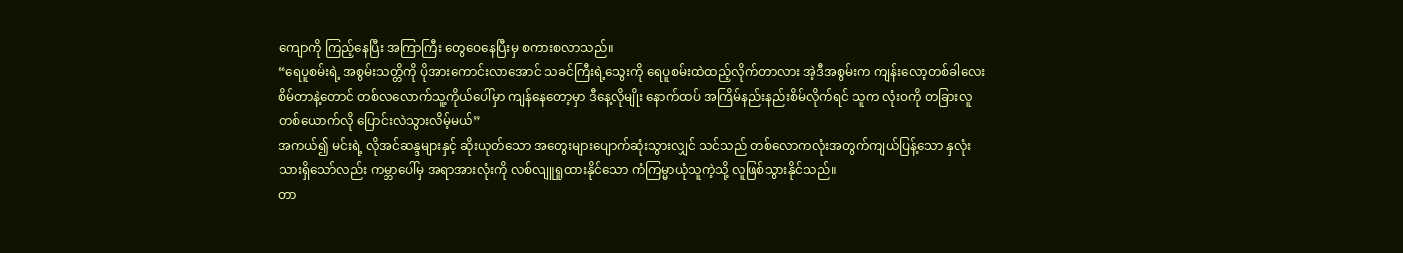ကျောကို ကြည့်နေပြီး အကြာကြီး တွေဝေနေပြီးမှ စကားစလာသည်။
“ရေပူစမ်းရဲ့ အစွမ်းသတ္တိကို ပိုအားကောင်းလာအောင် သခင်ကြီးရဲ့သွေးကို ရေပူစမ်းထဲထည့်လိုက်တာလား အဲ့ဒီအစွမ်းက ကျန်းလော့တစ်ခါလေးစိမ်တာနဲ့တောင် တစ်လလောက်သူ့ကိုယ်ပေါ်မှာ ကျန်နေတော့မှာ ဒီနေ့လိုမျိုး နောက်ထပ် အကြိမ်နည်းနည်းစိမ်လိုက်ရင် သူက လုံးဝကို တခြားလူတစ်ယောက်လို ပြောင်းလဲသွားလိမ့်မယ်”
အကယ်၍ မင်းရဲ့ လိုအင်ဆန္ဒများနှင့် ဆိုးယုတ်သော အတွေးများပျောက်ဆုံးသွားလျှင် သင်သည် တစ်လောကလုံးအတွက်ကျယ်ပြန့်သော နှလုံးသားရှိသော်လည်း ကမ္ဘာပေါ်မှ အရာအားလုံးကို လစ်လျူရှုထားနိုင်သော ကံကြမ္မာယုံသူကဲ့သို့ လူဖြစ်သွားနိုင်သည်။
တာ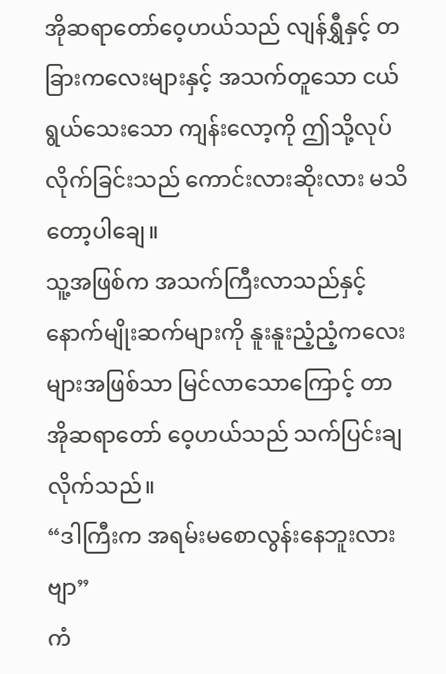အိုဆရာတော်ဝေ့ဟယ်သည် လျန်ရွှီနှင့် တခြားကလေးများနှင့် အသက်တူသော ငယ်ရွယ်သေးသော ကျန်းလော့ကို ဤသို့လုပ်လိုက်ခြင်းသည် ကောင်းလားဆိုးလား မသိတော့ပါချေ။
သူ့အဖြစ်က အသက်ကြီးလာသည်နှင့် နောက်မျိုးဆက်များကို နူးနူးညံ့ညံ့ကလေးများအဖြစ်သာ မြင်လာသောကြောင့် တာအိုဆရာတော် ဝေ့ဟယ်သည် သက်ပြင်းချလိုက်သည်။
“ဒါကြီးက အရမ်းမစောလွန်းနေဘူးလားဗျာ”
ကံ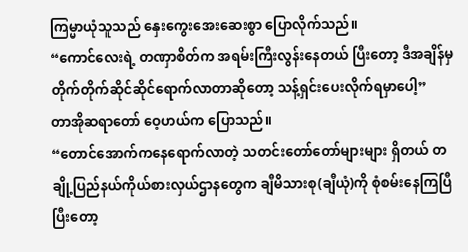ကြမ္မာယုံသူသည် နှေးကွေးအေးဆေးစွာ ပြောလိုက်သည်။
“ကောင်လေးရဲ့ တဏှာစိတ်က အရမ်းကြီးလွန်းနေတယ် ပြီးတော့ ဒီအချိန်မှ တိုက်တိုက်ဆိုင်ဆိုင်ရောက်လာတာဆိုတော့ သန့်ရှင်းပေးလိုက်ရမှာပေါ့”
တာအိုဆရာတော် ဝေ့ဟယ်က ပြောသည်။
“တောင်အောက်ကနေရောက်လာတဲ့ သတင်းတော်တော်များများ ရှိတယ် တချို့ပြည်နယ်ကိုယ်စားလှယ်ဌာနတွေက ချီမိသားစု(ချီယုံ)ကို စုံစမ်းနေကြပြီ ပြီးတော့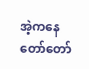အဲ့ကနေ တော်တော်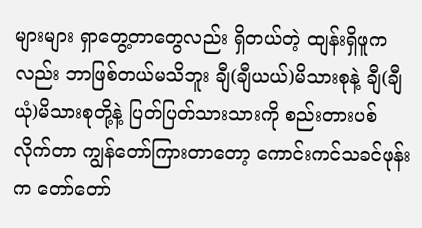များများ ရှာတွေ့တာတွေလည်း ရှိတယ်တဲ့ ထျန်းရှိဖူကလည်း ဘာဖြစ်တယ်မသိဘူး ချီ(ချီယယ်)မိသားစုနဲ့ ချီ(ချီယုံ)မိသားစုတို့နဲ့ ပြတ်ပြတ်သားသားကို စည်းတားပစ်လိုက်တာ ကျွန်တော်ကြားတာတော့ ကောင်းကင်သခင်ဖုန်းက တော်တော်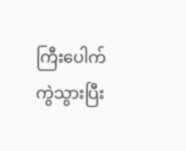ကြီးပေါက်ကွဲသွားပြီး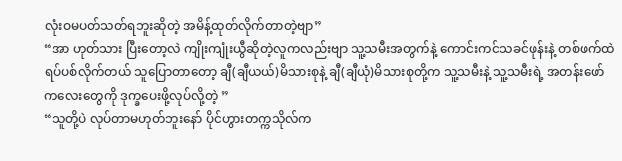လုံးဝမပတ်သတ်ရဘူးဆိုတဲ့ အမိန့်ထုတ်လိုက်တာတဲ့ဗျာ”
“အာ ဟုတ်သား ပြီးတော့လဲ ကျိုးကျုံးယွီဆိုတဲ့လူကလည်းဗျာ သူ့သမီးအတွက်နဲ့ ကောင်းကင်သခင်ဖုန်းနဲ့ တစ်ဖက်ထဲရပ်ပစ်လိုက်တယ် သူပြောတာတော့ ချီ(ချီယယ်)မိသားစုနဲ့ ချီ(ချီယုံ)မိသားစုတို့က သူ့သမီးနဲ့ သူ့သမီးရဲ့ အတန်းဖော်ကလေးတွေကို ဒုက္ခပေးဖို့လုပ်လို့တဲ့ ”
“သူတို့ပဲ လုပ်တာမဟုတ်ဘူးနော် ပိုင်ဟွားတက္ကသိုလ်က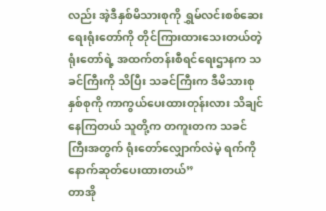လည်း အဲ့ဒီနှစ်မိသားစုကို ရွှမ်လင်းစစ်ဆေးရေးရုံးတော်ကို တိုင်ကြားထားသေးတယ်တဲ့ ရုံးတော်ရဲ့ အထက်တန်းစီရင်ရေးဌာနက သခင်ကြီးကို သိပြီး သခင်ကြီးက ဒီမိသားစုနှစ်စုကို ကာကွယ်ပေးထားတုန်းလား သိချင်နေကြတယ် သူတို့က တကူးတက သခင်ကြီးအတွက် ရုံးတော်လျှောက်လဲမဲ့ ရက်ကို နောက်ဆုတ်ပေးထားတယ်”
တာအို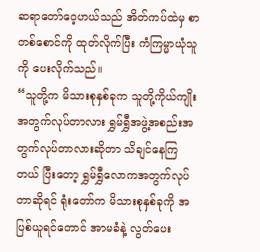ဆရာတော်ဝေ့ဟယ်သည် အိတ်ကပ်ထဲမှ စာတစ်စောင်ကို ထုတ်လိုက်ပြီး ကံကြမ္မာယုံသူကို ပေးလိုက်သည်။
“သူတို့က မိသားစုနှစ်ခုက သူတို့ကိုယ်ကျိုးအတွက်လုပ်တာလား ရွှမ်ရွှီအဖွဲ့အစည်းအတွက်လုပ်တာလားဆိုတာ သိချင်နေကြတယ် ပြီးတော့ ရွှမ်ရွှီလောကအတွက်လုပ်တာဆိုရင် ရုံးတော်က မိသားစုနှစ်ခုကို အပြစ်ယူရင်တောင် အာမခံနဲ့ လွတ်ပေး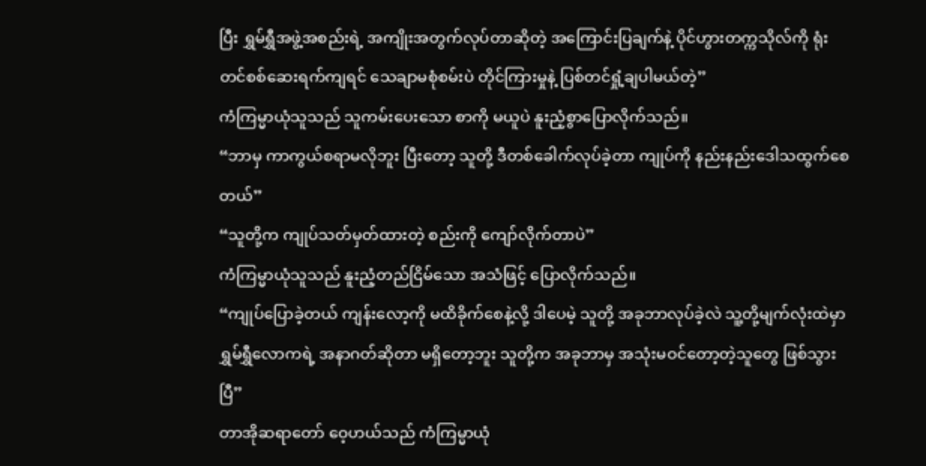ပြီး ရွှမ်ရွှီအဖွဲ့အစည်းရဲ့ အကျိုးအတွက်လုပ်တာဆိုတဲ့ အကြောင်းပြချက်နဲ့ ပိုင်ဟွားတက္ကသိုလ်ကို ရုံးတင်စစ်ဆေးရက်ကျရင် သေချာမစုံစမ်းပဲ တိုင်ကြားမှုနဲ့ ပြစ်တင်ရှုံ့ချပါမယ်တဲ့”
ကံကြမ္မာယုံသူသည် သူကမ်းပေးသော စာကို မယူပဲ နူးညံ့စွာပြောလိုက်သည်။
“ဘာမှ ကာကွယ်စရာမလိုဘူး ပြီးတော့ သူတို့ ဒီတစ်ခေါက်လုပ်ခဲ့တာ ကျုပ်ကို နည်းနည်းဒေါသထွက်စေတယ်”
“သူတို့က ကျုပ်သတ်မှတ်ထားတဲ့ စည်းကို ကျော်လိုက်တာပဲ”
ကံကြမ္မာယုံသူသည် နူးညံ့တည်ငြိမ်သော အသံဖြင့် ပြောလိုက်သည်။
“ကျုပ်ပြောခဲ့တယ် ကျန်းလော့ကို မထိခိုက်စေနဲ့လို့ ဒါပေမဲ့ သူတို့ အခုဘာလုပ်ခဲ့လဲ သူ့တို့မျက်လုံးထဲမှာ ရွှမ်ရွှီလောကရဲ့ အနာဂတ်ဆိုတာ မရှိတော့ဘူး သူတို့က အခုဘာမှ အသုံးမဝင်တော့တဲ့သူတွေ ဖြစ်သွားပြီ”
တာအိုဆရာတော် ဝေ့ဟယ်သည် ကံကြမ္မာယုံ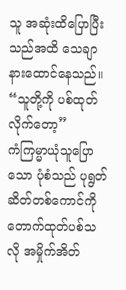သူ အဆုံးထိပြောပြီးသည်အထိ သေချာနားထောင်နေသည်။
“သူတို့ကို ပစ်ထုတ်လိုက်တော့”
ကံကြမ္မာယုံသူပြောသော ပုံစံသည် ပုရွတ်ဆိတ်တစ်ကောင်ကို တောက်ထုတ်ပစ်သလို အမှိုက်အိတ်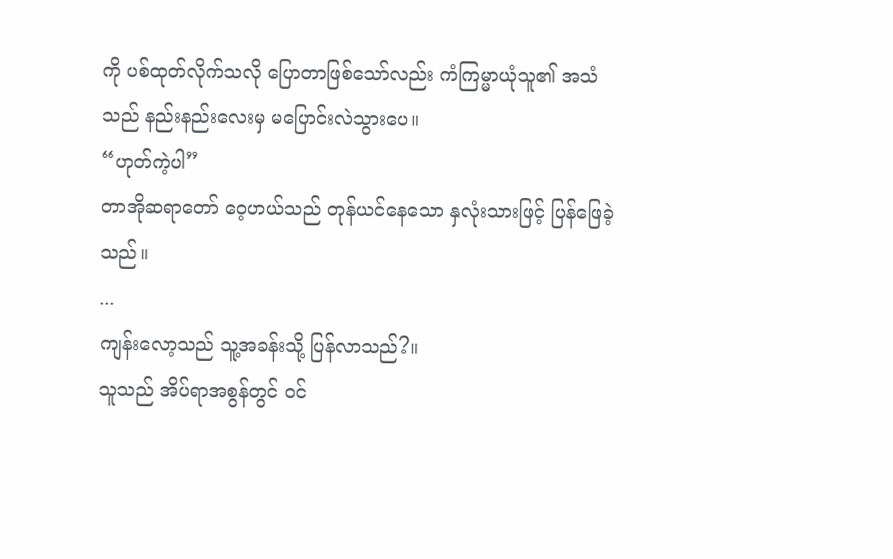ကို ပစ်ထုတ်လိုက်သလို ပြောတာဖြစ်သော်လည်း ကံကြမ္မာယုံသူ၏ အသံသည် နည်းနည်းလေးမှ မပြောင်းလဲသွားပေ။
“ဟုတ်ကဲ့ပါ”
တာအိုဆရာတော် ဝေ့ဟယ်သည် တုန်ယင်နေသော နှလုံးသားဖြင့် ပြန်ဖြေခဲ့သည်။
...
ကျန်းလော့သည် သူ့အခန်းသို့ ပြန်လာသည်?။
သူသည် အိပ်ရာအစွန်တွင် ဝင်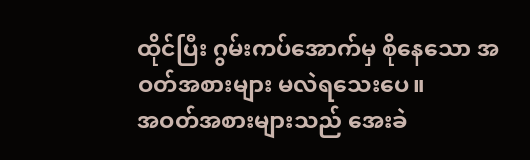ထိုင်ပြီး ဂွမ်းကပ်အောက်မှ စိုနေသော အဝတ်အစားများ မလဲရသေးပေ။
အဝတ်အစားများသည် အေးခဲ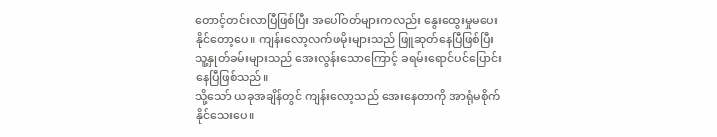တောင့်တင်းလာပြီဖြစ်ပြီး အပေါ်ဝတ်များကလည်း နွေးထွေးမှုမပေးနိုင်တော့ပေ။ ကျန်းလော့လက်ဖမိုးများသည် ဖြူဆုတ်နေပြီဖြစ်ပြီး သူ့နှုတ်ခမ်းများသည် အေးလွန်းသောကြောင့် ခရမ်းရောင်ပင်ပြောင်းနေပြီဖြစ်သည်။
သို့သော် ယခုအချိန်တွင် ကျန်းလော့သည် အေးနေတာကို အာရုံမစိုက်နိုင်သေးပေ။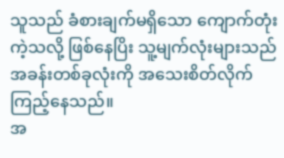သူသည် ခံစားချက်မရှိသော ကျောက်တုံးကဲ့သလို့ ဖြစ်နေပြိး သူ့မျက်လုံးများသည် အခန်းတစ်ခုလုံးကို အသေးစိတ်လိုက်ကြည့်နေသည်။
အ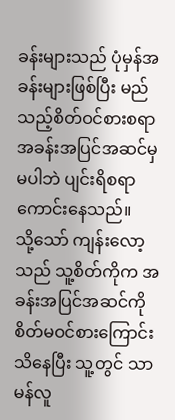ခန်းများသည် ပုံမှန်အခန်းများဖြစ်ပြီး မည်သည့်စိတ်ဝင်စားစရာအခန်းအပြင်အဆင်မှမပါဘဲ ပျင်းရိစရာကောင်းနေသည်။
သို့သော် ကျန်းလော့သည် သူ့စိတ်ကိုက အခန်းအပြင်အဆင်ကို စိတ်မဝင်စားကြောင်း သိနေပြီး သူ့တွင် သာမန်လူ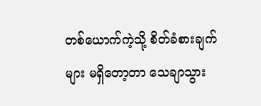တစ်ယောက်ကဲ့သို့ စိတ်ခံစားချက်များ မရှိတော့တာ သေချာသွား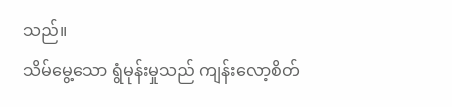သည်။
သိမ်မွေ့သော ရွံမုန်းမှုသည် ကျန်းလော့စိတ်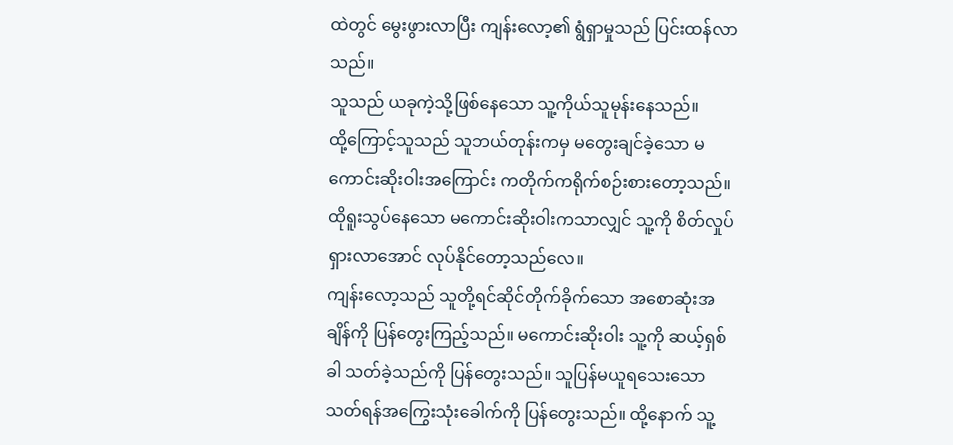ထဲတွင် မွေးဖွားလာပြီး ကျန်းလော့၏ ရွံရှာမှုသည် ပြင်းထန်လာသည်။
သူသည် ယခုကဲ့သို့ဖြစ်နေသော သူ့ကိုယ်သူမုန်းနေသည်။
ထို့ကြောင့်သူသည် သူဘယ်တုန်းကမှ မတွေးချင်ခဲ့သော မကောင်းဆိုးဝါးအကြောင်း ကတိုက်ကရိုက်စဉ်းစားတော့သည်။ ထိုရူးသွပ်နေသော မကောင်းဆိုးဝါးကသာလျှင် သူ့ကို စိတ်လှုပ်ရှားလာအောင် လုပ်နိုင်တော့သည်လေ။
ကျန်းလော့သည် သူတို့ရင်ဆိုင်တိုက်ခိုက်သော အစောဆုံးအချိန်ကို ပြန်တွေးကြည့်သည်။ မကောင်းဆိုးဝါး သူ့ကို ဆယ့်ရှစ်ခါ သတ်ခဲ့သည်ကို ပြန်တွေးသည်။ သူပြန်မယူရသေးသော သတ်ရန်အကြွေးသုံးခေါက်ကို ပြန်တွေးသည်။ ထို့နောက် သူ့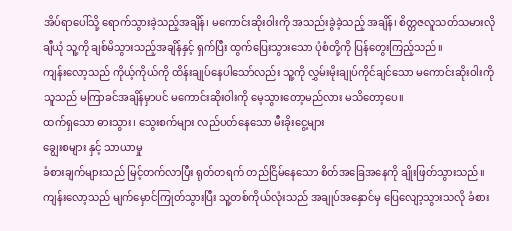အိပ်ရာပေါ်သို့ ရောက်သွားခဲ့သည့်အချိန်၊ မကောင်းဆိုးဝါးကို အသည်းခွဲခဲ့သည့် အချိန်၊ စိတ္တဇလူသတ်သမားလို ချီယုံ သူ့ကို ချစ်မိသွားသည့်အချိန်နှင့် ရှက်ပြီး ထွက်ပြေးသွားသော ပုံစံတို့ကို ပြန်တွေးကြည့်သည်။
ကျန်းလော့သည် ကိုယ့်ကိုယ်ကို ထိန်းချုပ်နေပါသော်လည်း သူ့ကို လွှမ်းမိုးချုပ်ကိုင်ချင်သော မကောင်းဆိုးဝါးကို သူသည် မကြာခင်အချိန်မှာပင် မကောင်းဆိုးဝါးကို မေ့သွားတော့မည်လား မသိတော့ပေ။
ထက်ရှသော ဓားသွား၊ သွေးစက်များ လည်ပတ်နေသော မီးခိုးငွေ့များ
ချွေးစများ နှင့် သာယာမှု
ခံစားချက်များသည် မြင့်တက်လာပြီး ရုတ်တရက် တည်ငြိမ်နေသော စိတ်အခြေအနေကို ချိုးဖြတ်သွားသည်။
ကျန်းလော့သည် မျက်မှောင်ကြုတ်သွားပြီး သူ့တစ်ကိုယ်လုံးသည် အချုပ်အနှောင်မှ ပြေလျော့သွားသလို ခံစား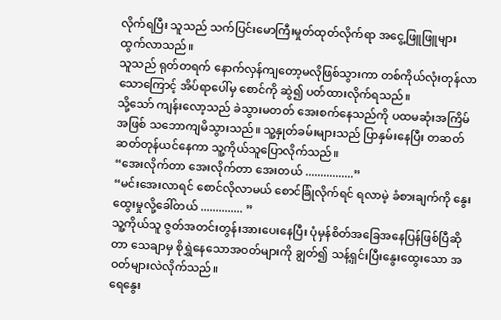လိုက်ရပြီး သူသည် သက်ပြင်းမောကြီးမှုတ်ထုတ်လိုက်ရာ အငွေ့ဖြူဖြူများ ထွက်လာသည်။
သူသည် ရုတ်တရက် နောက်လှန်ကျတော့မလိုဖြစ်သွားကာ တစ်ကိုယ်လုံးတုန်လာသောကြောင့် အိပ်ရာပေါ်မှ စောင်ကို ဆွဲ၍ ပတ်ထားလိုက်ရသည်။
သို့သော် ကျန်းလော့သည် ခဲသွားမတတ် အေးစက်နေသည်ကို ပထမဆုံးအကြိမ်အဖြစ် သဘောကျမိသွားသည်။ သူ့နှုတ်ခမ်းများသည် ပြာနှမ်းနေပြီး တဆတ်ဆတ်တုန်ယင်နေကာ သူ့ကိုယ်သူပြောလိုက်သည်။
“အေးလိုက်တာ အေးလိုက်တာ အေးတယ် ................”
“မင်းအေးလာရင် စောင်လိုလာမယ် စောင်ခြုံလိုက်ရင် ရလာမဲ့ ခံစားချက်ကို နွေးထွေးမှုလို့ခေါ်တယ် .............. ”
သူ့ကိုယ်သူ ဇွတ်အတင်းတွန်းအားပေးနေပြီး ပုံမှန်စိတ်အခြေအနေပြန်ဖြစ်ပြီဆိုတာ သေချာမှ စိုရွှဲနေသောအဝတ်များကို ချွတ်၍ သန့်ရှင်းပြီးနွေးထွေးသော အဝတ်များလဲလိုက်သည်။
ရေနွေး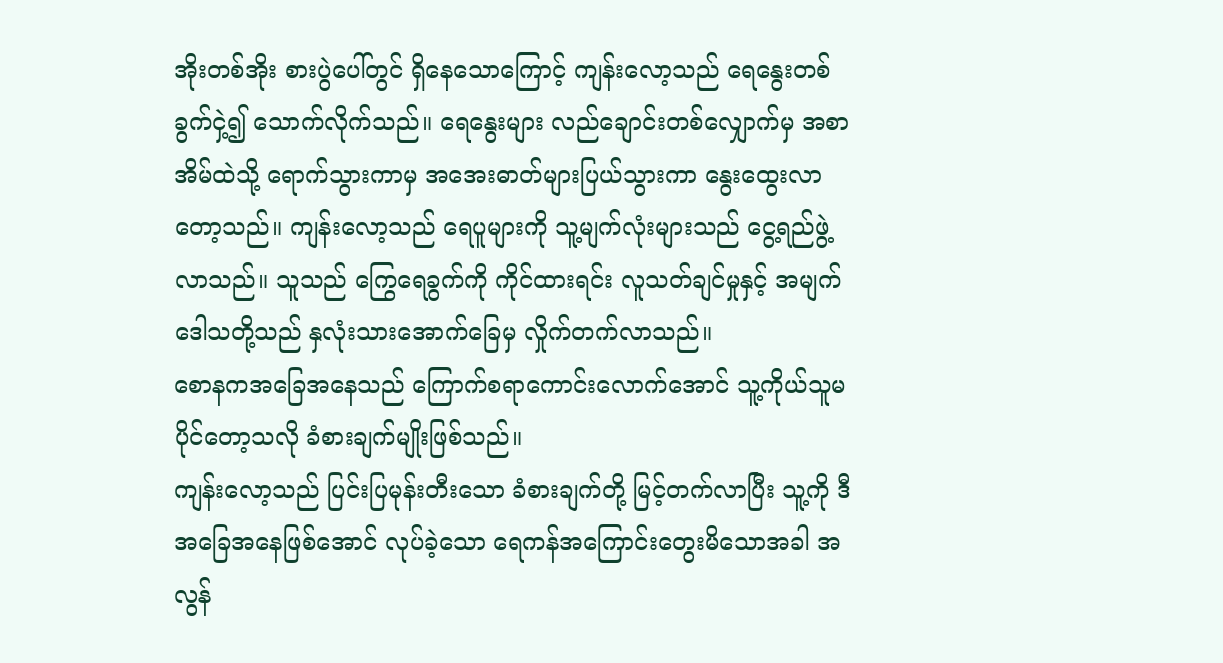အိုးတစ်အိုး စားပွဲပေါ်တွင် ရှိနေသောကြောင့် ကျန်းလော့သည် ရေနွေးတစ်ခွက်ငှဲ့၍ သောက်လိုက်သည်။ ရေနွေးများ လည်ချောင်းတစ်လျှောက်မှ အစာအိမ်ထဲသို့ ရောက်သွားကာမှ အအေးဓာတ်များပြယ်သွားကာ နွေးထွေးလာတော့သည်။ ကျန်းလော့သည် ရေပူများကို သူ့မျက်လုံးများသည် ငွေ့ရည်ဖွဲ့လာသည်။ သူသည် ကြွေရေခွက်ကို ကိုင်ထားရင်း လူသတ်ချင်မှုနှင့် အမျက်ဒေါသတို့သည် နှလုံးသားအောက်ခြေမှ လှိုက်တက်လာသည်။
စောနကအခြေအနေသည် ကြောက်စရာကောင်းလောက်အောင် သူ့ကိုယ်သူမပိုင်တော့သလို ခံစားချက်မျိုးဖြစ်သည်။
ကျန်းလော့သည် ပြင်းပြမုန်းတီးသော ခံစားချက်တို့ မြင့်တက်လာပြီး သူ့ကို ဒီအခြေအနေဖြစ်အောင် လုပ်ခဲ့သော ရေကန်အကြောင်းတွေးမိသောအခါ အလွန်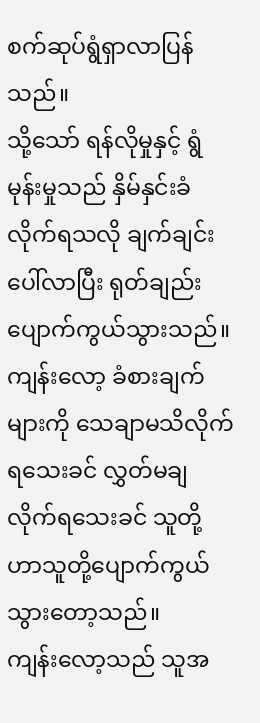စက်ဆုပ်ရွံရှာလာပြန်သည်။
သို့သော် ရန်လိုမှုနှင့် ရွံမုန်းမှုသည် နှိမ်နှင်းခံလိုက်ရသလို ချက်ချင်းပေါ်လာပြီး ရုတ်ချည်းပျောက်ကွယ်သွားသည်။ ကျန်းလော့ ခံစားချက်များကို သေချာမသိလိုက်ရသေးခင် လွှတ်မချလိုက်ရသေးခင် သူတို့ဟာသူတို့ပျောက်ကွယ်သွားတော့သည်။
ကျန်းလော့သည် သူအ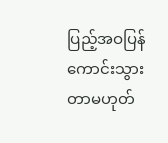ပြည့်အဝပြန်ကောင်းသွားတာမဟုတ်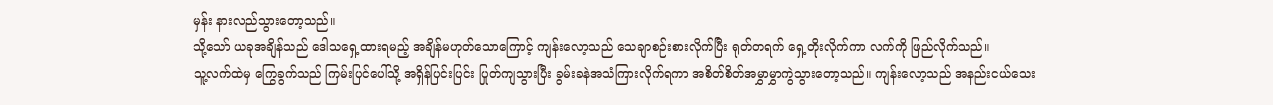မှန်း နားလည်သွားတော့သည်။
သို့သော် ယခုအချိန်သည် ဒေါသရှေ့ထားရမည့် အချိန်မဟုတ်သောကြောင့် ကျန်းလော့သည် သေချာစဉ်းစားလိုက်ပြီး ရုတ်တရက် ရှေ့တိုးလိုက်ကာ လက်ကို ဖြည်လိုက်သည်။
သူ့လက်ထဲမှ ကြွေခွက်သည် ကြမ်းပြင်ပေါ်သို့ အရှိန်ပြင်းပြင်း ပြုတ်ကျသွားပြီး ခွမ်းခနဲအသံကြားလိုက်ရကာ အစိတ်စိတ်အမွှာမွှာကွဲသွားတော့သည်။ ကျန်းလော့သည် အနည်းငယ်သေး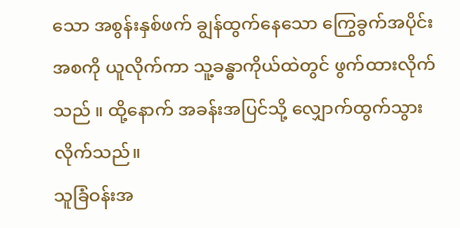သော အစွန်းနှစ်ဖက် ချွန်ထွက်နေသော ကြွေခွက်အပိုင်းအစကို ယူလိုက်ကာ သူ့ခန္ဓာကိုယ်ထဲတွင် ဖွက်ထားလိုက်သည် ။ ထို့နောက် အခန်းအပြင်သို့ လျှောက်ထွက်သွားလိုက်သည်။
သူခြံဝန်းအ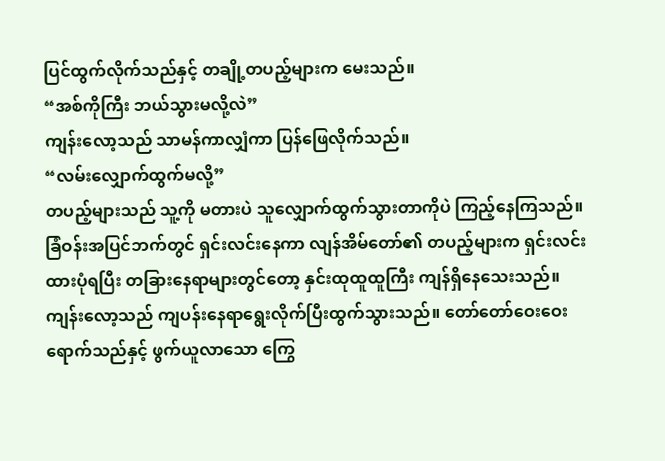ပြင်ထွက်လိုက်သည်နှင့် တချို့တပည့်များက မေးသည်။
“အစ်ကိုကြီး ဘယ်သွားမလို့လဲ”
ကျန်းလော့သည် သာမန်ကာလျှံကာ ပြန်ဖြေလိုက်သည်။
“လမ်းလျှောက်ထွက်မလို့”
တပည့်များသည် သူ့ကို မတားပဲ သူလျှောက်ထွက်သွားတာကိုပဲ ကြည့်နေကြသည်။
ခြံဝန်းအပြင်ဘက်တွင် ရှင်းလင်းနေကာ လျန်အိမ်တော်၏ တပည့်များက ရှင်းလင်းထားပုံရပြီး တခြားနေရာများတွင်တော့ နှင်းထုထူထူကြီး ကျန်ရှိနေသေးသည်။
ကျန်းလော့သည် ကျပန်းနေရာရွေးလိုက်ပြီးထွက်သွားသည်။ တော်တော်ဝေးဝေးရောက်သည်နှင့် ဖွက်ယူလာသော ကြွေ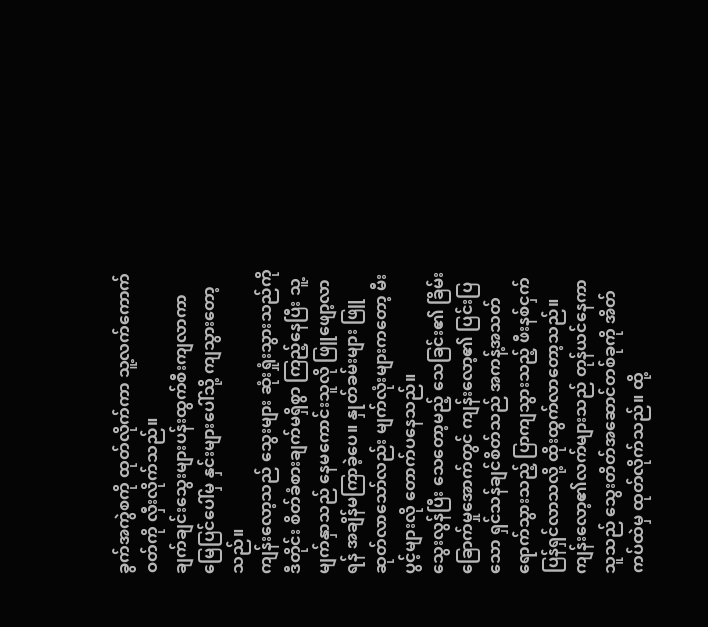ခွက်အကွဲစကို ထုတ်လိုက်ကာ သူ့လက်ကောက်ဝတ်ကို လှီးလိုက်သည်။
ချက်ချင်းသွေးများပန်းထွက်စီးကျလာကာ မြေပြင်ပေါ်မှ နှင်းများပေါ်သို့ ကျသွားတော့သည်။
ကျန်းလော့သည် သွေးများ ဆုံးရှုံးသွားသည်ကို ဒီတိုင်း စိတ်ခံစားချက်မရှိစွာ ကြည့်နေပြီး သူ့မျက်နှာသည် နေမကောင်းသူလို ဖြူဖျော့လာရန် အချိန်မကြာခဲ့ပေ။ နှုတ်ခမ်းများ ဖြူဆုတ်လာသော်လည်း မျက်လုံးများကတော့ မီးပွင့်များလို တောက်ပနေသည်။
သွေးလွန်ပြီး သေတော့မည့် သေခြင်း၏ ခြိမ်းခြောက်မှုအောက်တွင် ကျန်းလော့၏ ပြင်းပြသော ရှင်သန်ချင်စိတ်သည် အကန့်အသတ်ရောက်သွားသည့် ပြာကျသွားသည့် ဖီးနစ်ငှက်ပြန်ရှင်လာသလို့ ထိုးထွက်လာတော့သည်။ ကျန်းလော့၏လက်များသည် တုန်ယင်နေကာ သူသည် သွေးတိတ်အဆောင်တစ်ခုကို အိတ်ကပ်ထဲမှ ထုတ်လိုက်သည်။ ထို့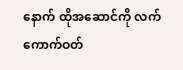နောက် ထိုအဆောင်ကို လက်ကောက်ဝတ်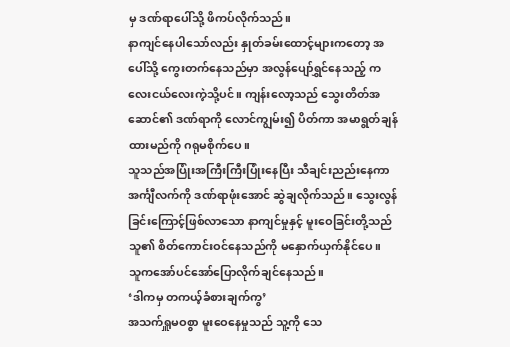မှ ဒဏ်ရာပေါ်သို့ ဖိကပ်လိုက်သည်။
နာကျင်နေပါသော်လည်း နှုတ်ခမ်းထောင့်များကတော့ အပေါ်သို့ ကွေးတက်နေသည်မှာ အလွန်ပျော်ရွှင်နေသည့် ကလေးငယ်လေးကဲ့သို့ပင်။ ကျန်းလော့သည် သွေးတိတ်အဆောင်၏ ဒဏ်ရာကို လောင်ကျွမ်း၍ ပိတ်ကာ အမာရွတ်ချန်ထားမည်ကို ဂရုမစိုက်ပေ။
သူသည်အပြုံးအကြီးကြီးပြုံးနေပြီး သီချင်းညည်းနေကာ အင်္ကျီလက်ကို ဒဏ်ရာဖုံးအောင် ဆွဲချလိုက်သည်။ သွေးလွန်ခြင်းကြောင့်ဖြစ်လာသော နာကျင်မှုနှင့် မူးဝေခြင်းတို့သည် သူ၏ စိတ်ကောင်းဝင်နေသည်ကို မနှောက်ယှက်နိုင်ပေ။
သူကအော်ပင်အော်ပြောလိုက်ချင်နေသည်။
‘ဒါကမှ တကယ့်ခံစားချက်ကွ’
အသက်ရှူမဝစွာ မူးဝေနေမှုသည် သူ့ကို သေ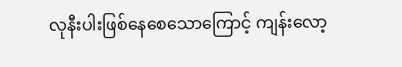လုနီးပါးဖြစ်နေစေသောကြောင့် ကျန်းလော့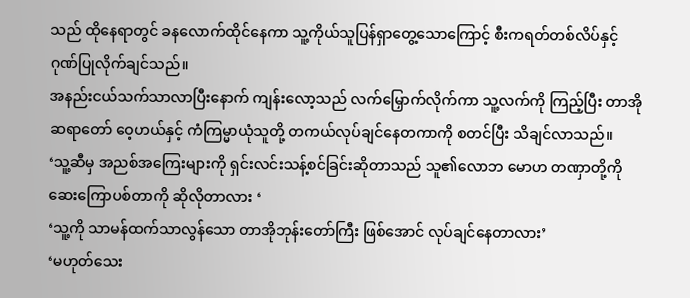သည် ထိုနေရာတွင် ခနလောက်ထိုင်နေကာ သူ့ကိုယ်သူပြန်ရှာတွေ့သောကြောင့် စီးကရတ်တစ်လိပ်နှင့် ဂုဏ်ပြုလိုက်ချင်သည်။
အနည်းငယ်သက်သာလာပြီးနောက် ကျန်းလော့သည် လက်မြှောက်လိုက်ကာ သူ့လက်ကို ကြည့်ပြီး တာအိုဆရာတော် ဝေ့ဟယ်နှင့် ကံကြမ္မာယုံသူတို့ တကယ်လုပ်ချင်နေတကာကို စတင်ပြီး သိချင်လာသည်။
‘သူ့ဆီမှ အညစ်အကြေးများကို ရှင်းလင်းသန့်စင်ခြင်းဆိုတာသည် သူ၏လောဘ မောဟ တဏှာတို့ကို ဆေးကြောပစ်တာကို ဆိုလိုတာလား ‘
‘သူ့ကို သာမန်ထက်သာလွန်သော တာအိုဘုန်းတော်ကြီး ဖြစ်အောင် လုပ်ချင်နေတာလား’
‘မဟုတ်သေး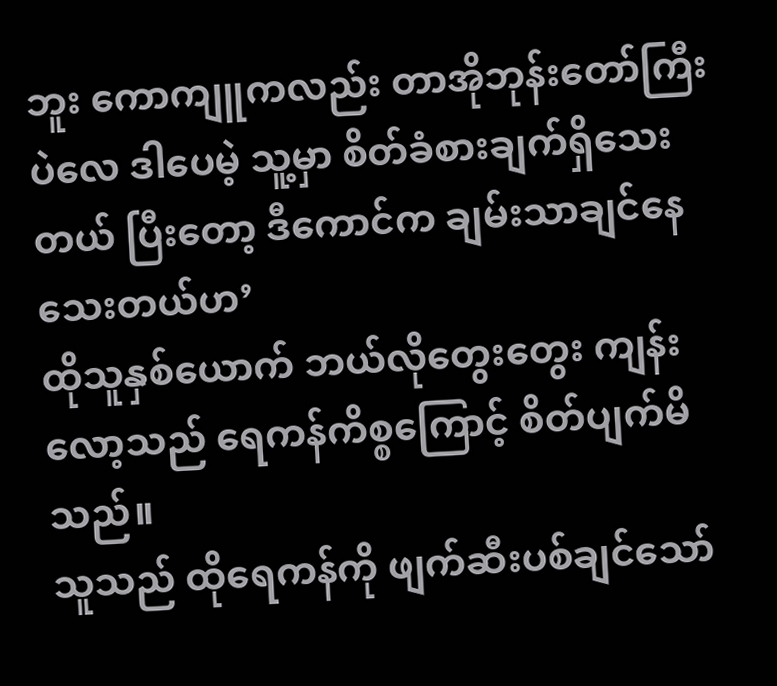ဘူး ကောကျူကလည်း တာအိုဘုန်းတော်ကြီးပဲလေ ဒါပေမဲ့ သူ့မှာ စိတ်ခံစားချက်ရှိသေးတယ် ပြီးတော့ ဒီကောင်က ချမ်းသာချင်နေသေးတယ်ဟ’
ထိုသူနှစ်ယောက် ဘယ်လိုတွေးတွေး ကျန်းလော့သည် ရေကန်ကိစ္စကြောင့် စိတ်ပျက်မိသည်။
သူသည် ထိုရေကန်ကို ဖျက်ဆီးပစ်ချင်သော်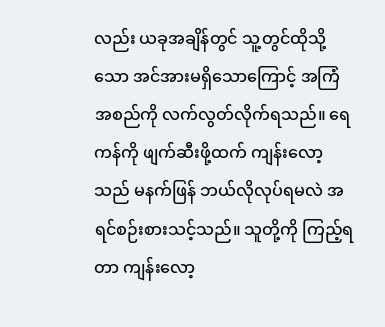လည်း ယခုအချိန်တွင် သူ့တွင်ထိုသို့သော အင်အားမရှိသောကြောင့် အကြံအစည်ကို လက်လွတ်လိုက်ရသည်။ ရေကန်ကို ဖျက်ဆီးဖို့ထက် ကျန်းလော့သည် မနက်ဖြန် ဘယ်လိုလုပ်ရမလဲ အရင်စဉ်းစားသင့်သည်။ သူတို့ကို ကြည့်ရတာ ကျန်းလော့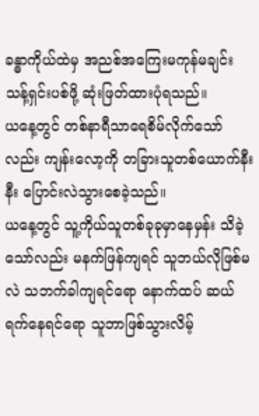ခန္ဓာကိုယ်ထဲမှ အညစ်အကြေးမကုန်မချင်း သန့်ရှင်းပစ်ဖို့ ဆုံးဖြတ်ထားပုံရသည်။
ယနေ့တွင် တစ်နာရီသာရေစိမ်လိုက်သော်လည်း ကျန်းလော့ကို တခြားသူတစ်ယောက်နီးနီး ပြောင်းလဲသွားစေခဲ့သည်။
ယနေ့တွင် သူ့ကိုယ်သူတစ်ခုခုမှာနေမှန်း သိခဲ့သော်လည်း မနက်ဖြန်ကျရင် သူဘယ်လိုဖြစ်မလဲ သဘက်ခါကျရင်ရော နောက်ထပ် ဆယ်ရက်နေရင်ရော သူဘာဖြစ်သွားလိမ့်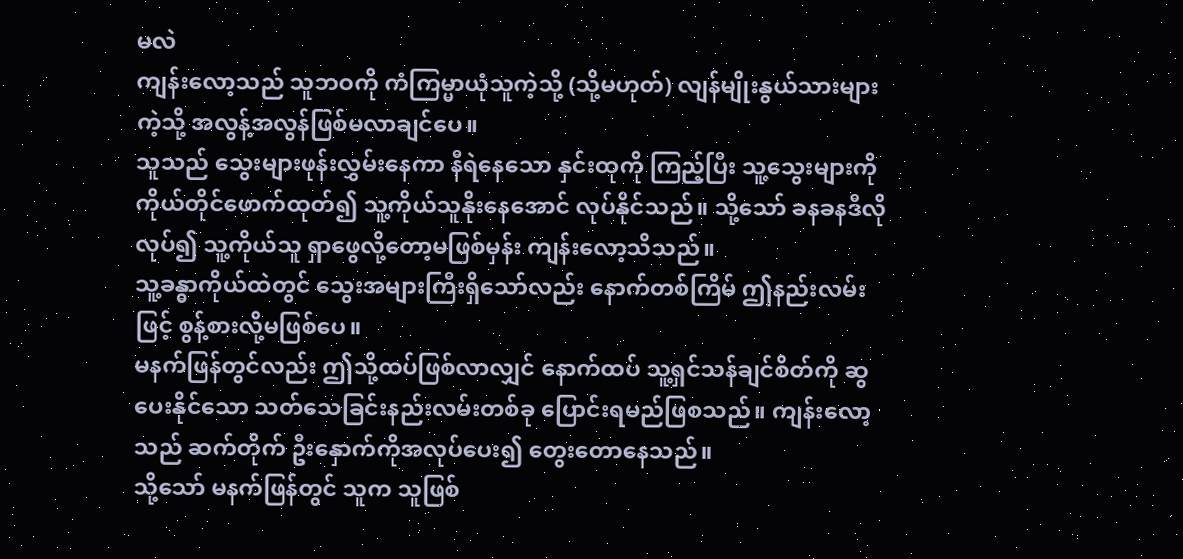မလဲ
ကျန်းလော့သည် သူဘဝကို ကံကြမ္မာယုံသူကဲ့သို့ (သို့မဟုတ်) လျန်မျိုးနွယ်သားများကဲ့သို့ အလွန့်အလွန်ဖြစ်မလာချင်ပေ။
သူသည် သွေးများဖုန်းလွှမ်းနေကာ နီရဲနေသော နှင်းထုကို ကြည့်ပြီး သူ့သွေးများကို ကိုယ်တိုင်ဖောက်ထုတ်၍ သူ့ကိုယ်သူနိုးနေအောင် လုပ်နိုင်သည်။ သို့သော် ခနခနဒီလိုလုပ်၍ သူ့ကိုယ်သူ ရှာဖွေလို့တော့မဖြစ်မှန်း ကျန်းလော့သိသည်။
သူ့ခန္ဓာကိုယ်ထဲတွင် သွေးအများကြီးရှိသော်လည်း နောက်တစ်ကြိမ် ဤနည်းလမ်းဖြင့် စွန့်စားလို့မဖြစ်ပေ။
မနက်ဖြန်တွင်လည်း ဤသို့ထပ်ဖြစ်လာလျှင် နောက်ထပ် သူ့ရှင်သန်ချင်စိတ်ကို ဆွပေးနိုင်သော သတ်သေခြင်းနည်းလမ်းတစ်ခု ပြောင်းရမည်ဖြစသည်။ ကျန်းလော့သည် ဆက်တိုက် ဦးနှောက်ကိုအလုပ်ပေး၍ တွေးတောနေသည်။
သို့သော် မနက်ဖြန်တွင် သူက သူဖြစ်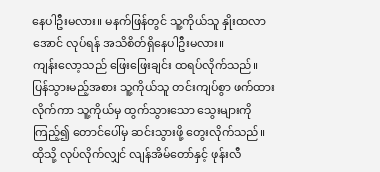နေပါဦးမလား။ မနက်ဖြန်တွင် သူ့ကိုယ်သူ နှိုးထလာအောင် လုပ်ရန် အသိစိတ်ရှိနေပါဦးမလား။
ကျန်းလော့သည် ဖြေးဖြေးချင်း ထရပ်လိုက်သည်။
ပြန်သွားမည့်အစား သူ့ကိုယ်သူ တင်းကျပ်စွာ ဖက်ထားလိုက်ကာ သူ့ကိုယ်မှ ထွက်သွားသော သွေးများကို ကြည့်၍ တောင်ပေါ်မှ ဆင်းသွားဖို့ တွေးလိုက်သည်။
ထိုသို့ လုပ်လိုက်လျှင် လျန်အိမ်တော်နှင့် ဖုန်းလီ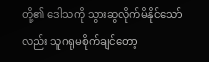တို့၏ ဒေါသကို သွားဆွလိုက်မိနိုင်သော်လည်း သူဂရုမစိုက်ချင်တော့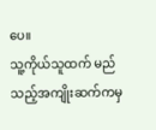ပေ။
သူ့ကိုယ်သူထက် မည်သည့်အကျိုးဆက်ကမှ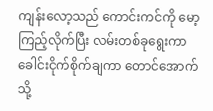ကျန်းလော့သည် ကောင်းကင်ကို မော့ကြည့်လိုက်ပြီး လမ်းတစ်ခုရွေးကာ ခေါင်းငိုက်စိုက်ချကာ တောင်အောက်သို့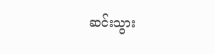ဆင်းသွား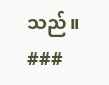သည်။
###